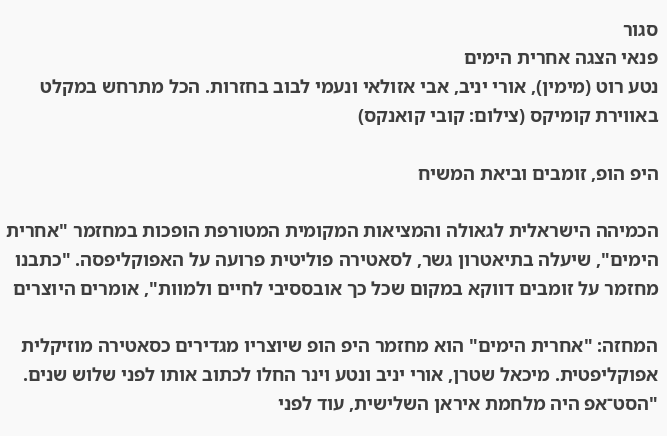סגור
פנאי הצגה אחרית הימים
נטע רוט (מימין), אורי יניב, אבי אזולאי ונעמי לבוב בחזרות. הכל מתרחש במקלט באווירת קומיקס (צילום: קובי קואנקס)

היפ הופ, זומבים וביאת המשיח

הכמיהה הישראלית לגאולה והמציאות המקומית המטורפת הופכות במחזמר "אחרית הימים", שיעלה בתיאטרון גשר, לסאטירה פוליטית פרועה על האפוקליפסה. "כתבנו מחזמר על זומבים דווקא במקום שכל כך אובססיבי לחיים ולמוות", אומרים היוצרים

המחזה: "אחרית הימים" הוא מחזמר היפ הופ שיוצריו מגדירים כסאטירה מוזיקלית אפוקליפטית. מיכאל שטרן, אורי יניב ונטע וינר החלו לכתוב אותו לפני שלוש שנים. "הסט־אפ היה מלחמת איראן השלישית, עוד לפני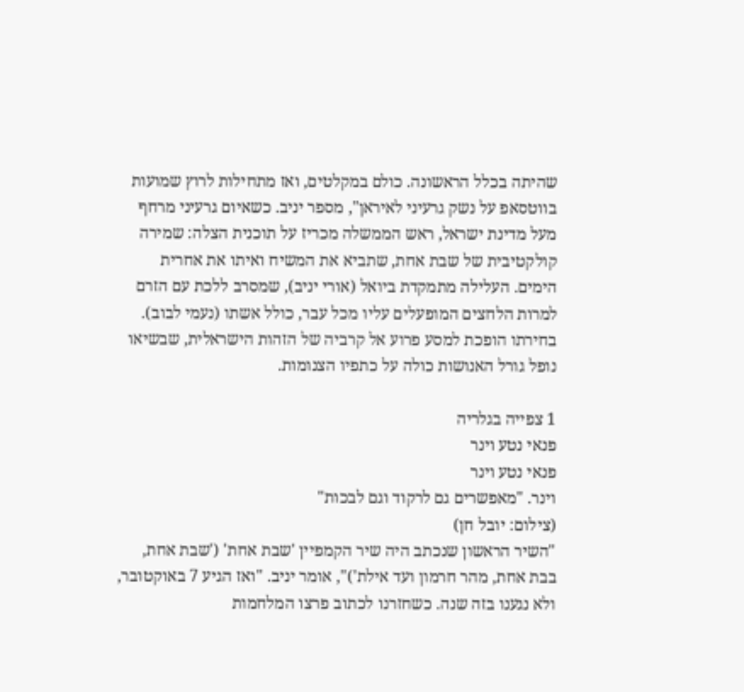שהיתה בכלל הראשונה. כולם במקלטים, ואז מתחילות לרוץ שמועות בווטסאפ על נשק גרעיני לאיראן", מספר יניב. כשאיום גרעיני מרחף מעל מדינת ישראל, ראש הממשלה מכריז על תוכנית הצלה: שמירה קולקטיבית של שבת אחת, שתביא את המשיח ואיתו את אחרית הימים. העלילה מתמקדת ביואל (אורי יניב), שמסרב ללכת עם הזרם למרות הלחצים המופעלים עליו מכל עבר, כולל אשתו (נעמי לבוב). בחירתו הופכת למסע פרוע אל קרביה של הזהות הישראלית, שבשיאו נופל גורל האנושות כולה על כתפיו הצנומות.

1 צפייה בגלריה
פנאי נטע וינר
פנאי נטע וינר
וינר. "מאפשרים גם לרקוד וגם לבכות"
(צילום: יובל חן)
"השיר הראשון שנכתב היה שיר הקמפיין 'שבת אחת' ('שבת אחת, בבת אחת, מהר חרמון ועד אילת')", אומר יניב. "ואז הגיע 7 באוקטובר, ולא נגענו בזה שנה. כשחזרנו לכתוב פרצו המלחמות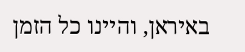באיראן, והיינו כל הזמן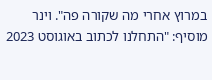במרוץ אחרי מה שקורה פה". וינר מוסיף: "התחלנו לכתוב באוגוסט 2023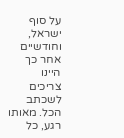על סוף ישראל, וחודשיים אחר כך היינו צריכים לשכתב הכל. מאותו רגע, כל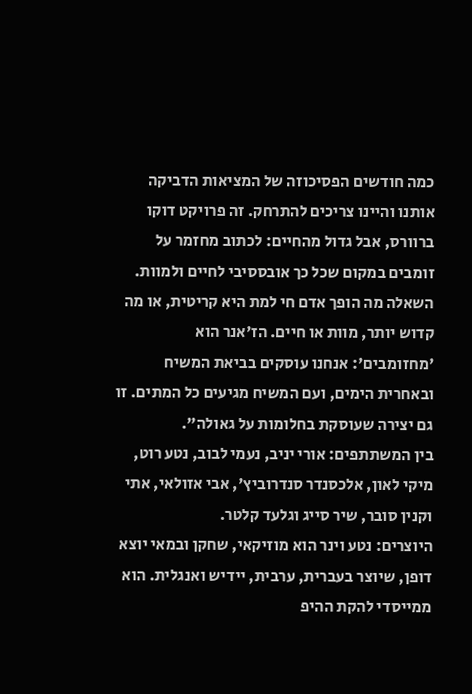כמה חודשים הפסיכוזה של המציאות הדביקה אותנו והיינו צריכים להתרחק. זה פרויקט דוקו ברוורס, אבל גדול מהחיים: לכתוב מחזמר על זומבים במקום שכל כך אובססיבי לחיים ולמוות. השאלה מה הופך אדם חי למת היא קריטית, או מה קדוש יותר, מוות או חיים. הז'אנר הוא 'מחזומבים': אנחנו עוסקים בביאת המשיח ובאחרית הימים, ועם המשיח מגיעים כל המתים. זו גם יצירה שעוסקת בחלומות על גאולה".
בין המשתתפים: אורי יניב, נעמי לבוב, נטע רוט, מיקי לאון, אלכסנדר סנדרוביץ', אבי אזולאי, אתי וקנין סובר, שיר סייג וגלעד קלטר.
היוצרים: נטע וינר הוא מוזיקאי, שחקן ובמאי יוצא דופן, שיוצר בעברית, ערבית, יידיש ואנגלית. הוא ממייסדי להקת ההיפ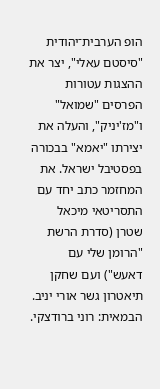הופ הערבית־יהודית "סיסטם עאלי", יצר את ההצגות עטורות הפרסים "שמואל" ו"מז'יניק", והעלה את יצירתו "יאמא" בבכורה בפסטיבל ישראל. את המחזמר כתב יחד עם התסריטאי מיכאל שטרן (סדרת הרשת "הרומן שלי עם דאעש") ועם שחקן תיאטרון גשר אורי יניב.
הבמאית: רוני ברודצקי.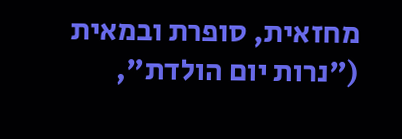מחזאית, סופרת ובמאית ("נרות יום הולדת",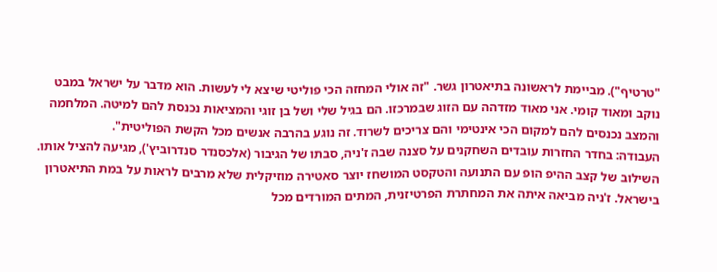"טרטיף"). מביימת לראשונה בתיאטרון גשר. "זה אולי המחזה הכי פוליטי שיצא לי לעשות. הוא מדבר על ישראל במבט נוקב ומאוד קומי. אני מאוד מזדהה עם הזוג שבמרכזו. הם בגיל שלי ושל בן זוגי והמציאות נכנסת להם למיטה. המלחמה והמצב נכנסים להם למקום הכי אינטימי והם צריכים לשרוד. זה נוגע בהרבה אנשים מכל הקשת הפוליטית".
העבודה: בחדר החזרות עובדים השחקנים על סצנה שבה ז'ניה, סבתו של הגיבור (אלכסנדר סנדרוביץ'), מגיעה להציל אותו. השילוב של קצב ההיפ הופ עם התנועה והטקסט המושחז יוצר סאטירה מוזיקלית שלא מרבים לראות על במת התיאטרון בישראל. ז'ניה מביאה איתה את המחתרת הפרטיזנית, המתים המורדים מכל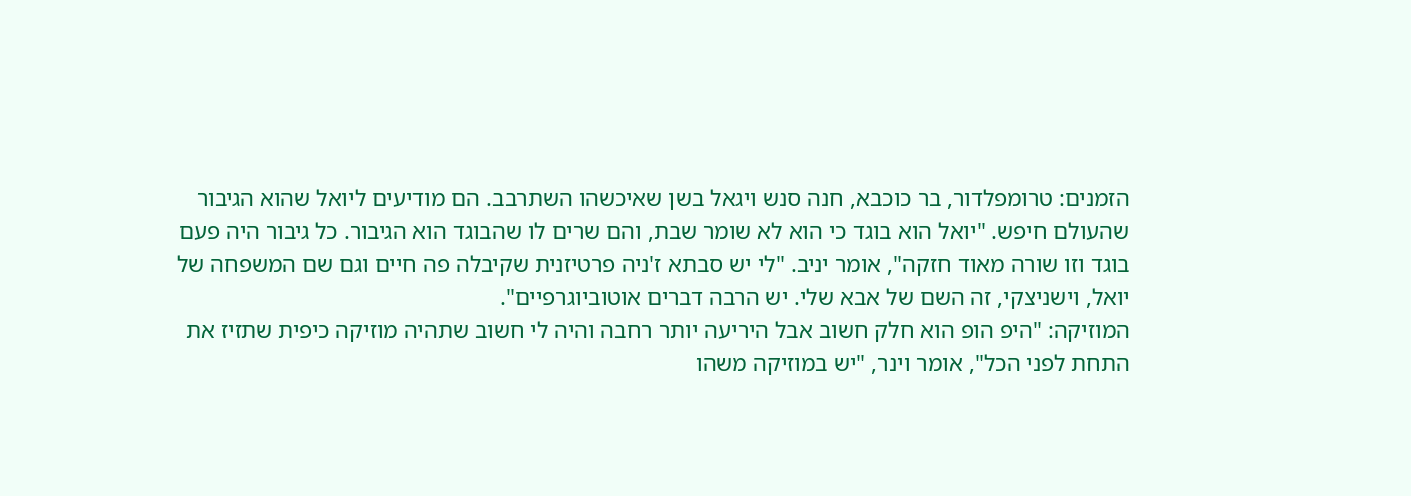הזמנים: טרומפלדור, בר כוכבא, חנה סנש ויגאל בשן שאיכשהו השתרבב. הם מודיעים ליואל שהוא הגיבור שהעולם חיפש. "יואל הוא בוגד כי הוא לא שומר שבת, והם שרים לו שהבוגד הוא הגיבור. כל גיבור היה פעם בוגד וזו שורה מאוד חזקה", אומר יניב. "לי יש סבתא ז'ניה פרטיזנית שקיבלה פה חיים וגם שם המשפחה של יואל, וישניצקי, זה השם של אבא שלי. יש הרבה דברים אוטוביוגרפיים".
המוזיקה: "היפ הופ הוא חלק חשוב אבל היריעה יותר רחבה והיה לי חשוב שתהיה מוזיקה כיפית שתזיז את התחת לפני הכל", אומר וינר, "יש במוזיקה משהו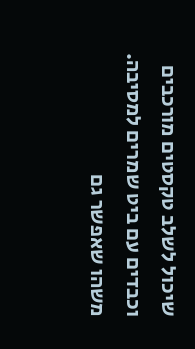שיכול לשלב טקסטים מורכבים וכבדים עם ביט שמרים למסיבה. משהו שאפשר גם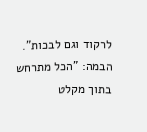לרקוד וגם לבכות".
הבמה: "הכל מתרחש בתוך מקלט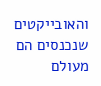והאובייקטים שנכנסים הם מעולם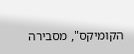הקומיקס", מסבירה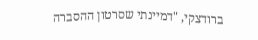ברודצקי, "דמיינתי שסרטון ההסברה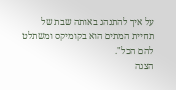על איך להתנהג באותה שבת של תחיית המתים הוא בקומיקס ומשתלט להם הכל".
הצגה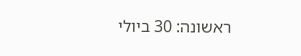ראשונה: 30 ביולי